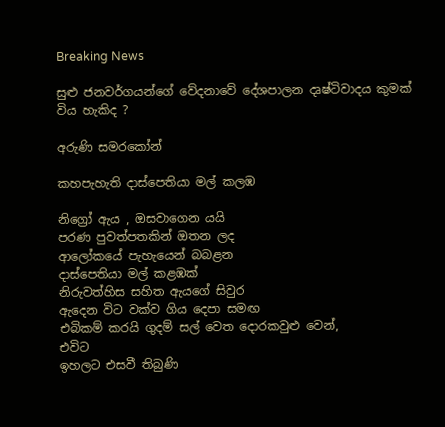Breaking News

සුළු ජනවර්ගයන්ගේ වේදනාවේ දේශපාලන දෘෂ්ටිවාදය කුමක් විය හැකිද ?

අරුණි සමරකෝන්

කහපැහැති දාස්පෙතියා මල් කලඹ

නිග්‍රෝ ඇය , ඔසවාගෙන යයි
පරණ පුවත්පතකින් ඔතන ලද
ආලෝකයේ පැහැයෙන් බබළන
දාස්පෙතියා මල් කළඹක්
නිරුවත්හිස සහිත ඇයගේ සිවුර
ඇදෙන විට වක්ව ගිය දෙපා සමඟ
එබිකම් කරයි ගුදම් සල් වෙත දොරකවුළු වෙන්,
එවිට
ඉහලට එසවී තිබුණි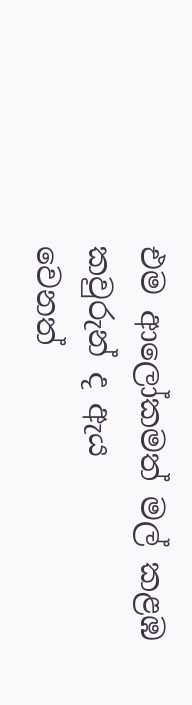එම ආලෝකමත් මල් කළඹ
කවුරුන් ද ඇය
වෙනත්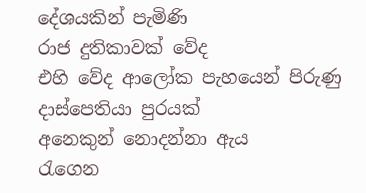දේශයකින් පැමිණි
රාජ දුතිකාවක් වේද
එහි වේද ආලෝක පැහයෙන් පිරුණු
දාස්පෙතියා පුරයක්
අනෙකුන් නොදන්නා ඇය
රැගෙන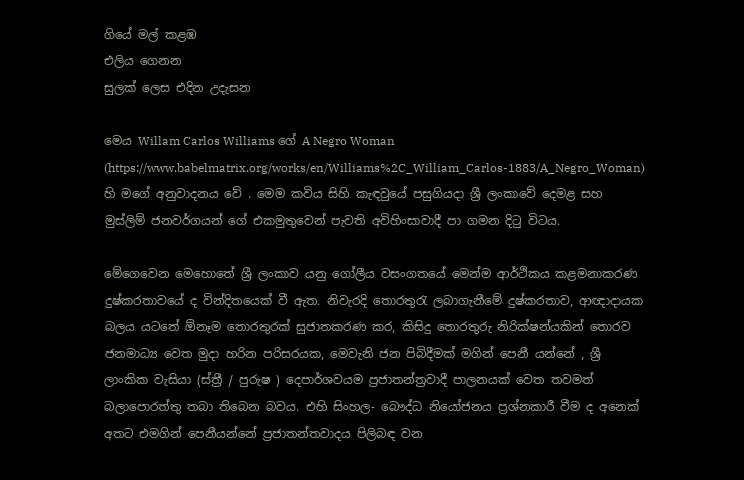ගියේ මල් කළඹ
එලිය ගෙනන
සුලක් ලෙස එදින උදැසන

මෙය Willam Carlos Williams ගේ A Negro Woman (https://www.babelmatrix.org/works/en/Williams%2C_William_Carlos-1883/A_Negro_Woman) හි මගේ අනුවාදනය වේ . මෙම කවිය සිහි කැඳවුයේ පසුගියදා ශ්‍රී ලංකාවේ දෙමළ සහ මුස්ලිම් ජනවර්ගයන් ගේ එකමුතුවෙන් පැවති අවිහිංසාවාදී පා ගමන දිටු විටය.

මේගෙවෙන මෙහොතේ ශ්‍රී ලංකාව යනු ගෝලීය වසංගතයේ මෙන්ම ආර්ථිකය කළමනාකරණ දුෂ්කරතාවයේ ද වින්දිතයෙක් වී ඇත. නිවැරදි තොරතුරැ ලබාගැනීමේ දුෂ්කරතාව, ආඥාදායක බලය යටතේ ඕනෑම තොරතුරක් සුජාතකරණ කර, කිසිදු තොරතුරු නිරික්ෂන්යකින් තොරව ජනමාධ්‍ය වෙත මුදා හරින පරිසරයක, මෙවැනි ජන පිබිදීමක් මගින් පෙනී යන්නේ , ශ්‍රී ලාංකික වැසියා (ස්ත්‍රී / පුරුෂ ) දෙපාර්ශවයම ප්‍රජාතන්ත්‍රවාදී පාලනයක් වෙත තවමත් බලාපොරත්තු තබා තිබෙන බවය. එහි සිංහල- බෞද්ධ නියෝජනය ප්‍රශ්නකාරී වීම ද අනෙක් අතට එමගින් පෙනීයන්නේ ප්‍රජාතන්තවාදය පිලිබඳ වන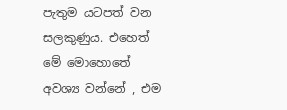පැතුම යටපත් වන සලකුණුය. එහෙත් මේ මොහොතේ අවශ්‍ය වන්නේ , එම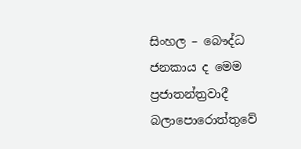සිංහල – බෞද්ධ ජනකාය ද මෙම ප්‍රජාතන්ත්‍රවාදී බලාපොරොත්තුවේ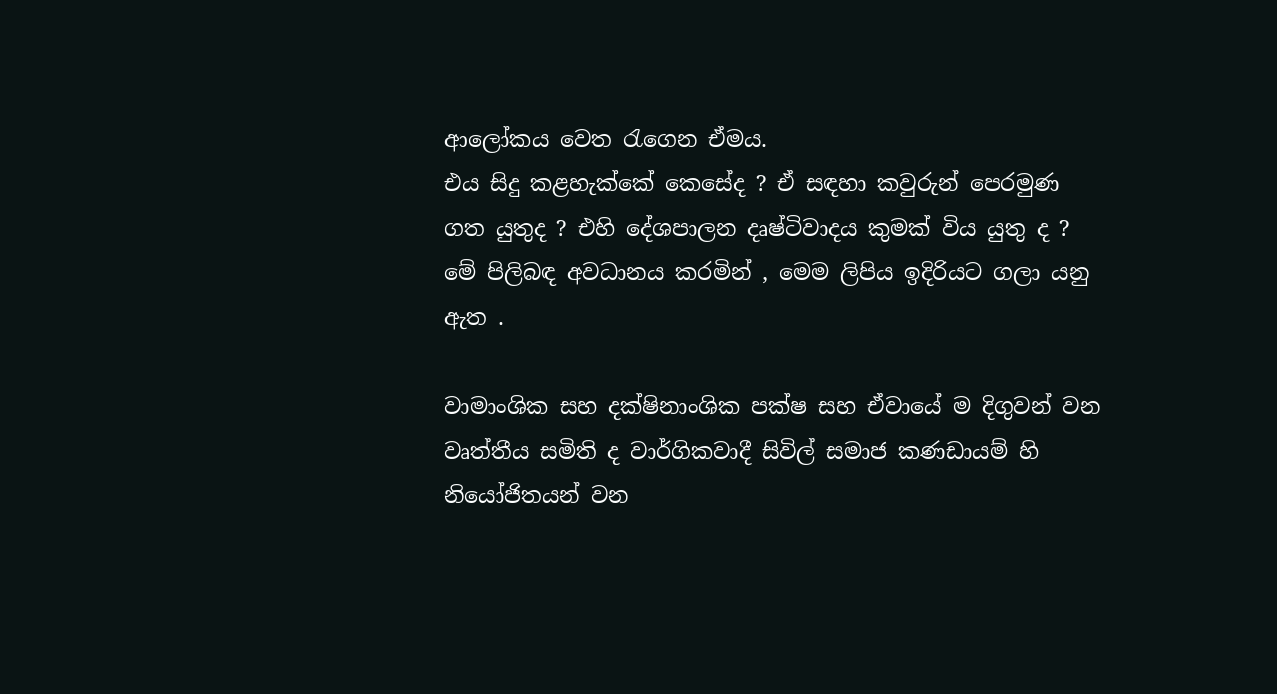ආලෝකය වෙත රැගෙන ඒමය.
එය සිදු කළහැක්කේ කෙසේද ? ඒ සඳහා කවුරුන් පෙරමුණ ගත යුතුද ? එහි දේශපාලන දෘෂ්ටිවාදය කුමක් විය යුතු ද ? මේ පිලිබඳ අවධානය කරමින් , මෙම ලිපිය ඉදිරියට ගලා යනු ඇත .

වාමාංශික සහ දක්ෂිනාංශික පක්ෂ සහ ඒවායේ ම දිගුවන් වන වෘත්තීය සමිති ද වාර්ගිකවාදී සිවිල් සමාජ කණඩායම් හි නියෝජිතයන් වන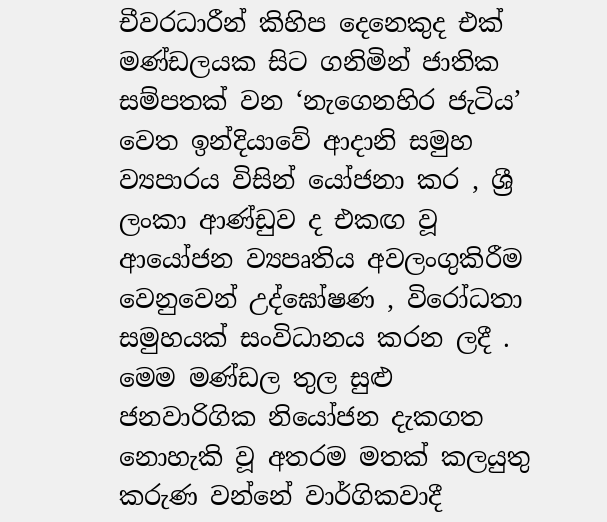චීවරධාරීන් කිහිප දෙනෙකුද එක් මණ්ඩලයක සිට ගනිමින් ජාතික සම්පතක් වන ‘නැගෙනහිර ජැටිය’ වෙත ඉන්දියාවේ ආදානි සමුහ ව්‍යපාරය විසින් යෝජනා කර , ශ්‍රී ලංකා ආණ්ඩුව ද එකඟ වූ ආයෝජන ව්‍යපෘතිය අවලංගුකිරීම වෙනුවෙන් උද්ඝෝෂණ , විරෝධතා සමුහයක් සංවිධානය කරන ලදී . මෙම මණ්ඩල තුල සුළු ජනවාරිගික නියෝජන දැකගත නොහැකි වූ අතරම මතක් කලයුතු කරුණ වන්නේ වාර්ගිකවාදී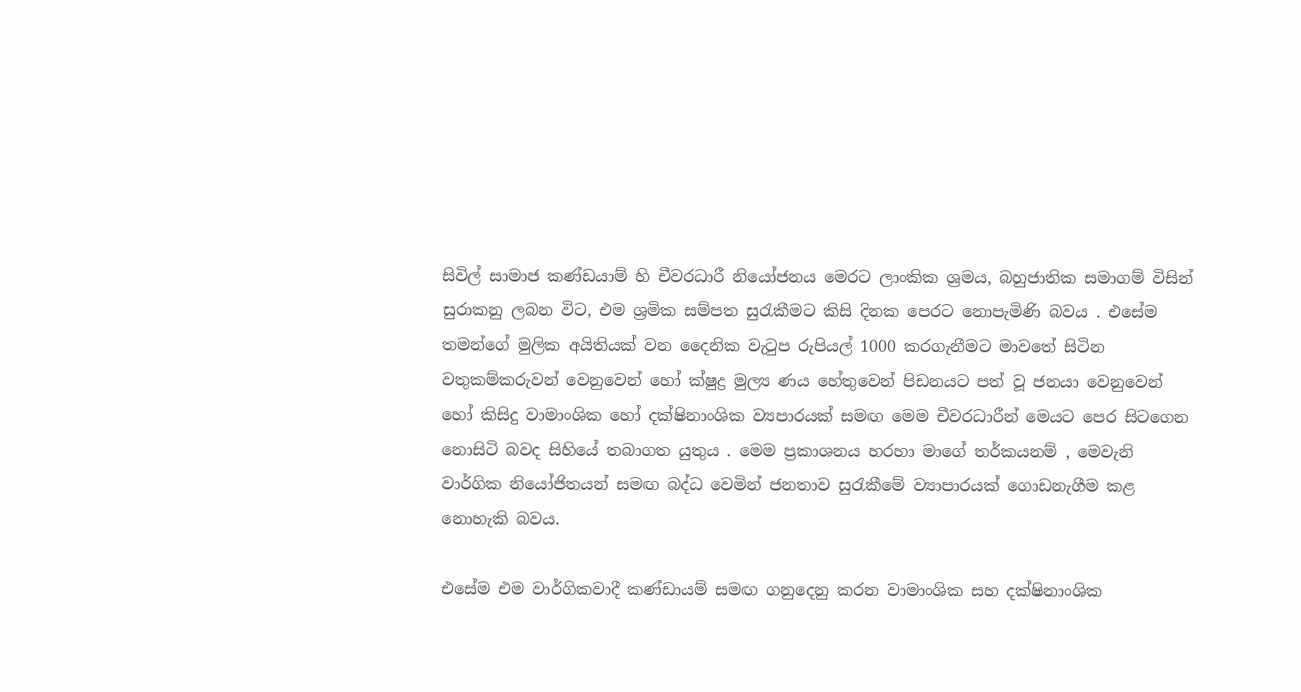සිවිල් සාමාජ කණ්ඩයාම් හි චීවරධාරී නියෝජනය මෙරට ලාංකික ශ්‍රමය, බහුජාතික සමාගම් විසින් සුරාකනු ලබන විට, එම ශ්‍රමික සම්පත සුරැකීමට කිසි දිනක පෙරට නොපැමිණි බවය . එසේම තමන්ගේ මුලික අයිතියක් වන දෛනික වැටුප රුපියල් 1000 කරගැනීමට මාවතේ සිටින වතුකම්කරුවන් වෙනුවෙන් හෝ ක්ෂුද්‍ර මුල්‍ය ණය හේතුවෙන් පිඩනයට පත් වූ ජනයා වෙනුවෙන් හෝ කිසිදු වාමාංශික හෝ දක්ෂිනාංශික ව්‍යපාරයක් සමඟ මෙම චීවරධාරීන් මෙයට පෙර සිටගෙන නොසිටි බවද සිහියේ තබාගත යුතුය . මෙම ප්‍රකාශනය හරහා මාගේ තර්කයනම් , මෙවැනි වාර්ගික නියෝජිතයන් සමඟ බද්ධ වෙමින් ජනතාව සුරැකීමේ ව්‍යාපාරයක් ගොඩනැගීම කළ නොහැකි බවය.

එසේම එම වාර්ගිකවාදී කණ්ඩායම් සමඟ ගනුදෙනු කරන වාමාංශික සහ දක්ෂිනාංශික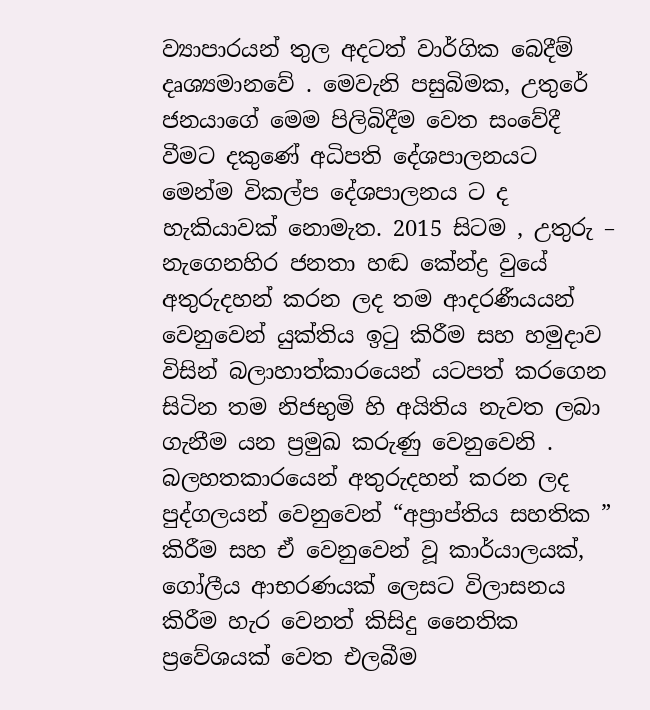ව්‍යාපාරයන් තුල අදටත් වාර්ගික බෙදීම් දෘශ්‍යමානවේ . මෙවැනි පසුබිමක, උතුරේ ජනයාගේ මෙම පිලිබිදීම වෙත සංවේදී වීමට දකුණේ අධිපති දේශපාලනයට මෙන්ම විකල්ප දේශපාලනය ට ද හැකියාවක් නොමැත. 2015 සිටම , උතුරු – නැගෙනහිර ජනතා හඬ කේන්ද්‍ර වුයේ අතුරුදහන් කරන ලද තම ආදරණීයයන් වෙනුවෙන් යුක්තිය ඉටු කිරීම සහ හමුදාව විසින් බලාහාත්කාරයෙන් යටපත් කරගෙන සිටින තම නිජභුමි හි අයිතිය නැවත ලබා ගැනීම යන ප්‍රමුඛ කරුණු වෙනුවෙනි . බලහතකාරයෙන් අතුරුදහන් කරන ලද පුද්ගලයන් වෙනුවෙන් “අප්‍රාප්තිය සහතික ” කිරීම සහ ඒ වෙනුවෙන් වූ කාර්යාලයක්, ගෝලීය ආභරණයක් ලෙසට විලාසනය කිරීම හැර වෙනත් කිසිදු නෛතික ප්‍රවේශයක් වෙත එලබීම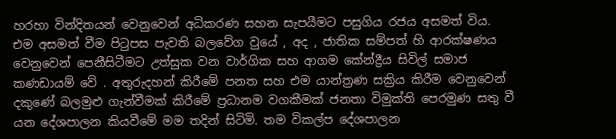හරහා වින්දිතයන් වෙනුවෙන් අධිකරණ සහන සැපයීමට පසුගිය රජය අසමත් විය. එම අසමත් වීම පිටුපස පැවති බලවේග වුයේ , අද , ජාතික සම්පත් හි ආරක්ෂණය වෙනුවෙන් පෙනීසිටීමට උත්සුක වන වාර්ගික සහ ආගම කේන්ද්‍රීය සිවිල් සමාජ කණඩායම් වේ . අතුරුදහන් කිරීමේ පනත සහ එම යාන්ත්‍රණ සක්‍රිය කිරීම වෙනුවෙන් දකුණේ බලමුළු ගැන්වීමක් කිරීමේ ප්‍රධානම වගකීමක් ජනතා විමුක්ති පෙරමුණ සතු වී යන දේශපාලන කියවීමේ මම තදින් සිටිමි. තම විකල්ප දේශපාලන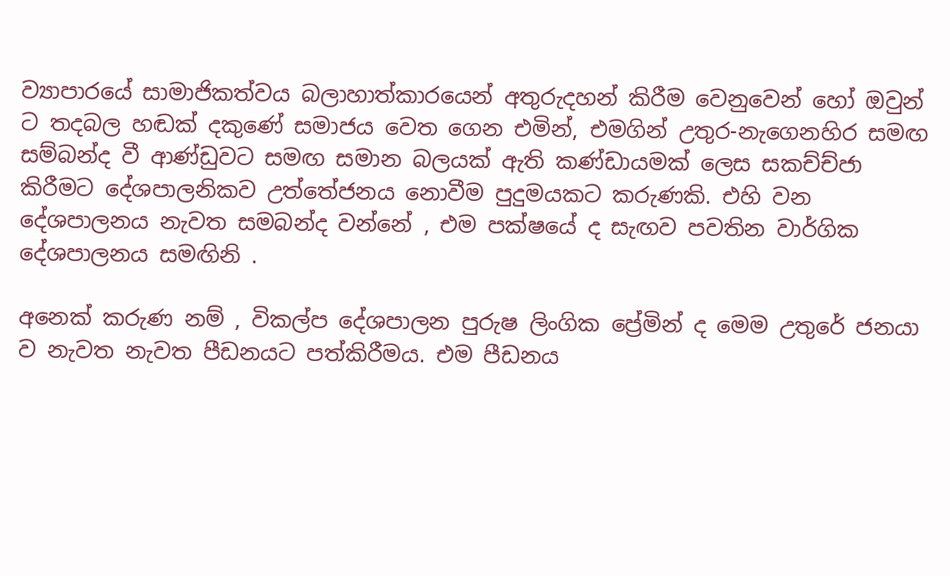ව්‍යාපාරයේ සාමාජිකත්වය බලාහාත්කාරයෙන් අතුරුදහන් කිරීම වෙනුවෙන් හෝ ඔවුන් ට තදබල හඬක් දකුණේ සමාජය වෙත ගෙන එමින්, එමගින් උතුර-නැගෙනහිර සමඟ සම්බන්ද වී ආණ්ඩුවට සමඟ සමාන බලයක් ඇති කණ්ඩායමක් ලෙස සකච්ච්ජා කිරීමට දේශපාලනිකව උත්තේජනය නොවීම පුදුමයකට කරුණකි. එහි වන දේශපාලනය නැවත සමබන්ද වන්නේ , එම පක්ෂයේ ද සැඟව පවතින වාර්ගික දේශපාලනය සමඟිනි .

අනෙක් කරුණ නම් , විකල්ප දේශපාලන පුරුෂ ලිංගික ප්‍රේමින් ද මෙම උතුරේ ජනයා ව නැවත නැවත පීඩනයට පත්කිරීමය. එම පීඩනය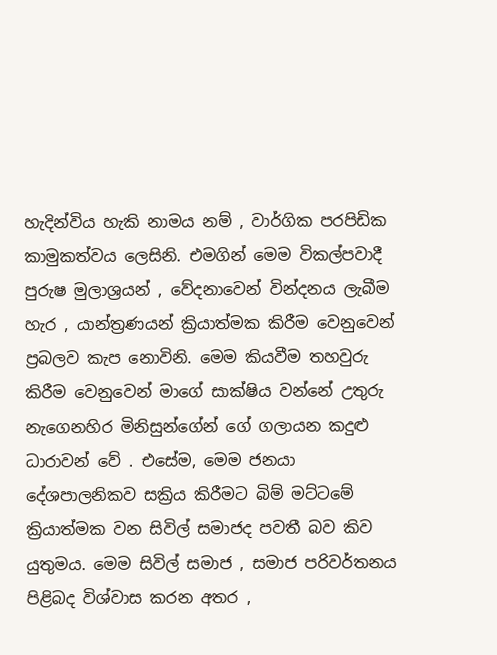හැදින්විය හැකි නාමය නම් , වාර්ගික පරපිඩික කාමුකත්වය ලෙසිනි. එමගින් මෙම විකල්පවාදී පුරුෂ මුලාශ්‍රයන් , වේදනාවෙන් වින්දනය ලැබීම හැර , යාන්ත්‍රණයන් ක්‍රියාත්මක කිරීම වෙනුවෙන් ප්‍රබලව කැප නොවිනි. මෙම කියවීම තහවුරු කිරීම වෙනුවෙන් මාගේ සාක්ෂිය වන්නේ උතුරු නැගෙනහිර මිනිසුන්ගේන් ගේ ගලායන කදුළු ධාරාවන් වේ . එසේම, මෙම ජනයා දේශපාලනිකව සක්‍රිය කිරීමට බිම් මට්ටමේ ක්‍රියාත්මක වන සිවිල් සමාජද පවතී බව කිව යුතුමය. මෙම සිවිල් සමාජ , සමාජ පරිවර්තනය පිළිබද විශ්වාස කරන අතර ,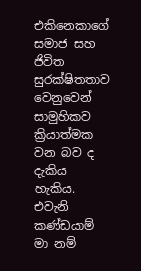එකිනෙකාගේ සමාජ සහ ජිවිත සුරක්ෂිතතාව වෙනුවෙන් සාමුහිකව ක්‍රියාත්මක වන බව ද දැකිය හැකිය. එවැනි කණ්ඩයාම් මා නම්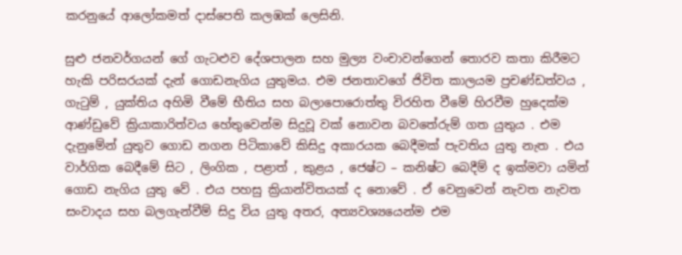කරනුයේ ආලෝකමත් දාස්පෙති කලඹක් ලෙසිනි.

සුළු ජනවර්ගයන් ගේ ගැටළුව දේශපාලන සහ මුල්‍ය වංචාවන්ගෙන් තොරව කතා කිරීමට හැකි පරිසරයක් දැන් ගොඩනැගිය යුතුමය. එම ජනතාවගේ ජිවිත කාලයම ප්‍රචණ්ඩත්වය , ගැටුම් , යුක්තිය අහිමි වීමේ භීතිය සහ බලාපොරොත්තු විරහිත වීමේ හිරවීම හුදෙක්ම ආණ්ඩුවේ ක්‍රියාකාරිත්වය හේතුවෙන්ම සිදුවූ වක් නොවන බවතේරුම් ගත යුතුය . එම දැනුමේන් යුතුව ගොඩ නගන පිටිකාවේ කිසිදු අකාරයක බෙදීමක් පැවතිය යුතු නැත . එය වාර්ගික බෙදීමේ සිට , ලිංගික , පළාත් , කුළය , ජෙෂ්ට – කනිෂ්ට බෙදීම් ද ඉක්මවා යමින් ගොඩ නැගිය යුතු වේ . එය පහසු ක්‍රියාන්විතයක් ද නොවේ . ඒ වෙනුවෙන් නැවත නැවත සංවාදය සහ බලගැන්වීම් සිදු විය යුතු අතර, අත්‍යවශ්‍යයෙන්ම එම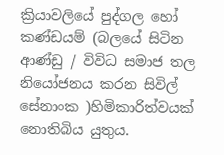ක්‍රියාවලියේ පුද්ගල හෝ කණ්ඩයම් (බලයේ සිටින ආණ්ඩු / විවිධ සමාජ තල නියෝජනය කරන සිවිල් සේනාංක )හිමිකාරිත්වයක් නොතිබිය යුතුය.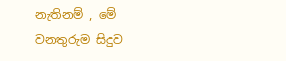නැතිනම් , මේ වනතුරුම සිදුව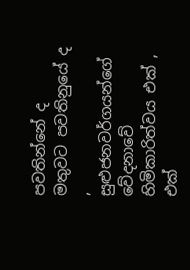පවතින්නේ ද මතුවට පවතිනුයේ ද , සුළුජනවර්ගයන්ගේ වේදනාවේ හිමිකාරිත්වය එක් , එක්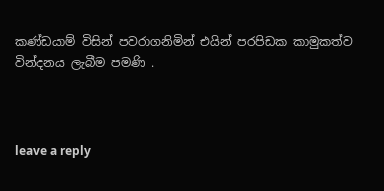කණ්ඩයාම් විසින් පවරාගනිමින් එයින් පරපිඩක කාමුකත්ව වින්දනය ලැබීම පමණි .



leave a reply